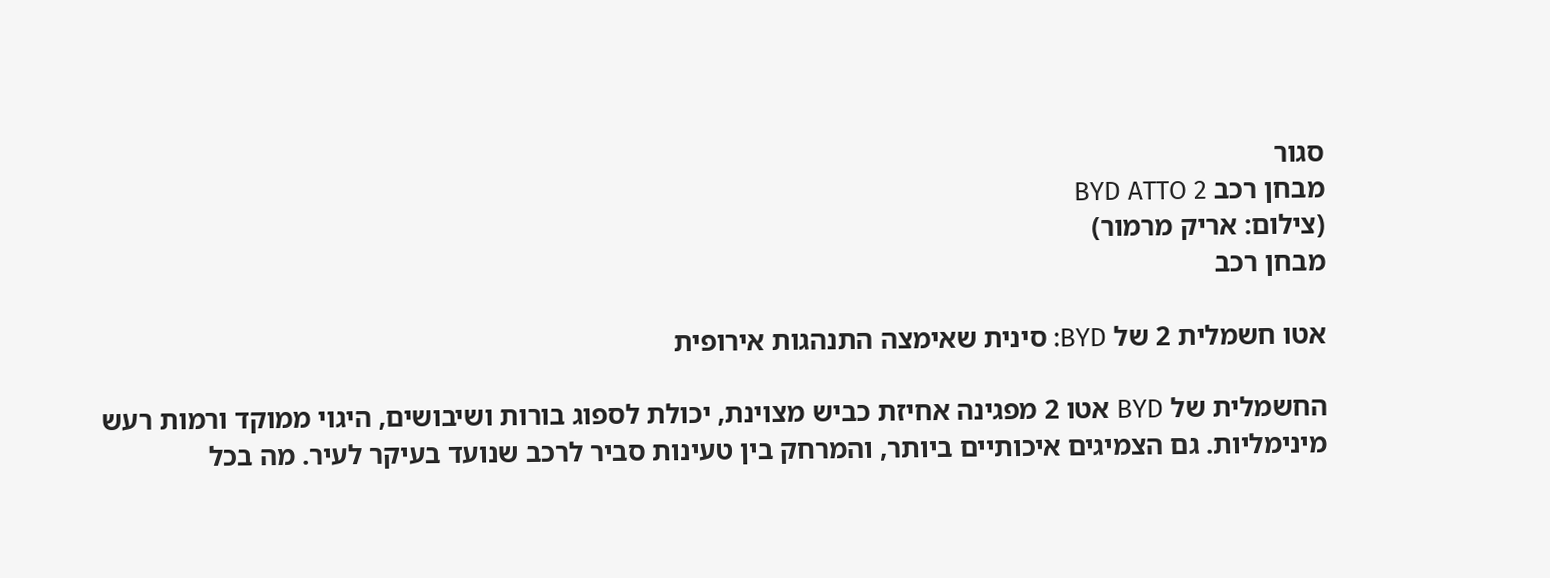סגור
מבחן רכב BYD ATTO 2
(צילום: אריק מרמור)
מבחן רכב

אטו חשמלית 2 של BYD: סינית שאימצה התנהגות אירופית

החשמלית של BYD אטו 2 מפגינה אחיזת כביש מצוינת, יכולת לספוג בורות ושיבושים, היגוי ממוקד ורמות רעש מינימליות. גם הצמיגים איכותיים ביותר, והמרחק בין טעינות סביר לרכב שנועד בעיקר לעיר. מה בכל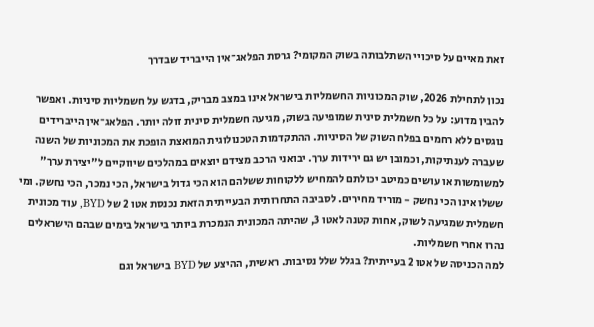זאת מאיים על סיכויי השתלבותה בשוק המקומי? גרסת הפלאג־אין הייבריד שבדרך

נכון לתחילת 2026, שוק המכוניות החשמליות בישראל אינו במצב מבריק, בדגש על חשמליות סיניות. ואפשר להבין מדוע: על כל חשמלית סינית שמופיעה בשוק, מגיעה חשמלית סינית זולה יותר. הפלאג־אין הייברידים נוגסים ללא רחמים בפלח השוק של הסיניות. ההתקדמות הטכנולוגית המואצת הופכת את המכוניות של השנה שעברה לענתיקות, וכמובן יש גם ירידות ערך. יבואני הרכב מצידם יוצאים במהלכים שיווקיים ל"יצירת ערך" למשומשות או עושים כמיטב יכולתם להמחיש ללקוחות ששלהם הוא הכי גדול בישראל, הכי נמכר, הכי נחשק. ומי ששלו אינו הכי נחשק - מוריד מחירים. לסביבה התחרותית הבעייתית הזאת נכנסת אטו 2 של BYD, עוד מכונית חשמלית שמגיעה לשוק, אחות קטנה לאטו 3, שהיתה המכונית הנמכרת ביותר בישראל בימים שבהם הישראלים נהרו אחרי חשמליות.
למה הכניסה של אטו 2 בעייתית? בגלל שלל נסיבות. ראשית, ההיצע של BYD בישראל וגם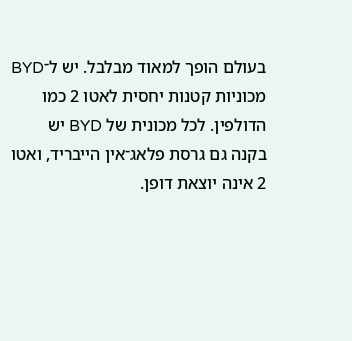בעולם הופך למאוד מבלבל. יש ל־BYD מכוניות קטנות יחסית לאטו 2 כמו הדולפין. לכל מכונית של BYD יש בקנה גם גרסת פלאג־אין הייבריד, ואטו 2 אינה יוצאת דופן.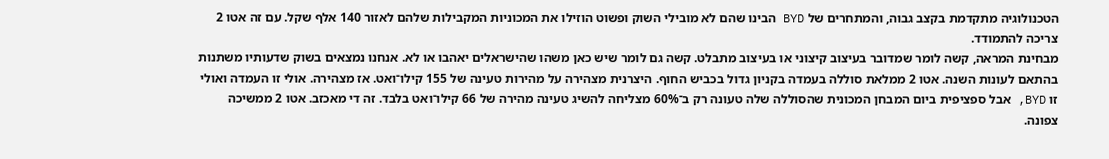הטכנולוגיה מתקדמת בקצב גבוה, והמתחרים של BYD הבינו שהם לא מובילי השוק ופשוט הוזילו את המכוניות המקבילות שלהם לאזור 140 אלף שקל. עם זה אטו 2 צריכה להתמודד.
מבחינת המראה, קשה לומר שמדובר בעיצוב קיצוני או בעיצוב מתבלט. קשה גם לומר שיש כאן משהו שהישראלים יאהבו או לא. אנחנו נמצאים בשוק שדעותיו משתנות בהתאם לעונות השנה. אטו 2 ממלאת סוללה בעמדה בקניון גדול בכביש החוף. היצרנית מצהירה על מהירות טעינה של 155 קילו־ואט. אז מצהירה. אולי זו העמדה ואולי זו BYD, אבל ספציפית ביום המבחן המכונית שהסוללה שלה טעונה רק ב־60% מצליחה להשיג טעינה מהירה של 66 קילו־ואט בלבד. זה די מאכזב. אטו 2 ממשיכה צפונה.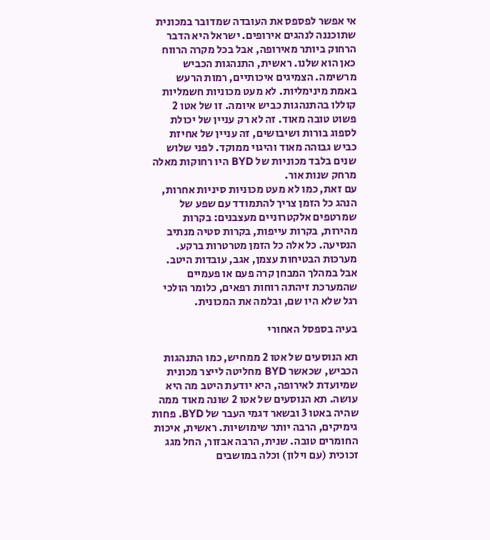אי אפשר לפספס את העובדה שמדובר במכונית שתוכננה לנהגים אירופים. ישראל היא הדבר הרחוק ביותר מאירופה, אבל בכל מקרה הרווח כאן הוא שלנו. ראשית, התנהגות הכביש מרשימה. הצמיגים איכותיים, רמות הרעש באמת מינימליות. לא מעט מכוניות חשמליות קוללו בהתנהגות כביש איומה. זו של אטו 2 פשוט טובה מאוד. זה לא רק עניין של יכולת לספוג בורות ושיבושים, זה עניין של אחיזת כביש גבוהה מאוד והיגוי ממוקד. לפני שלוש שנים בלבד מכוניות של BYD היו רחוקות מאלה מרחק שנות אור.
עם זאת, כמו לא מעט מכוניות סיניות אחרות, הנהג כל הזמן צריך להתמודד עם שפע של שמרטפים אלקטרוניים מעצבנים: בקרות מהירות, בקרות עייפות, בקרות סטיה מנתיב הנסיעה. כל אלה כל הזמן מטרטרות ברקע. מערכות הבטיחות עצמן, אגב, עובדות היטב. אבל במהלך המבחן קרה פעם או פעמיים שהמערכת זיהתה רוחות רפאים, כלומר הולכי רגל שלא היו שם, ובלמה את המכונית.

בעיה בספסל האחורי

תא הנוסעים של אטו 2 ממחיש, כמו התנהגות הכביש, שכאשר BYD מחליטה לייצר מכונית שמיועדת לאירופה, היא יודעת היטב מה היא עושה. תא הנוסעים של אטו 2 שונה מאוד ממה שהיה באטו 3 ובשאר דגמי העבר של BYD. פחות גימיקים, הרבה יותר שימושיות. ראשית, איכות החומרים טובה. שנית, הרבה אבזור, החל מגג זכוכית (עם וילון) וכלה במושבים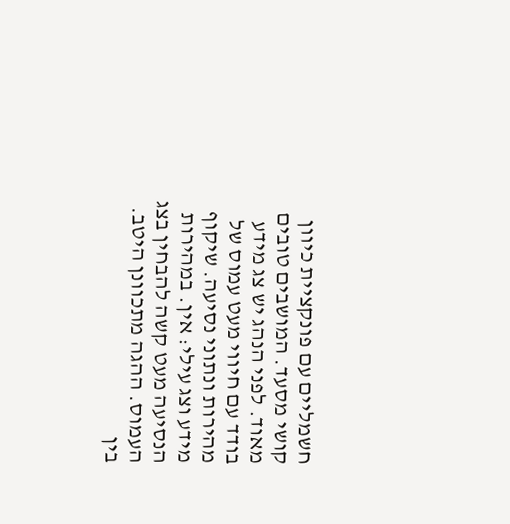חשמליים עם פונקציית כיוון קושי מסעד. המושבים טובים מאוד. לפני הנהג יש צג מידע בודד עם חיווי מעט עמוס של מהירות ונתוני נסיעה. שיקוף מידע וצג עילי: אין. במהירות הנסיעה מעט קשה להבחין בצג העמוס. ההגה מתכוונן היטב. בין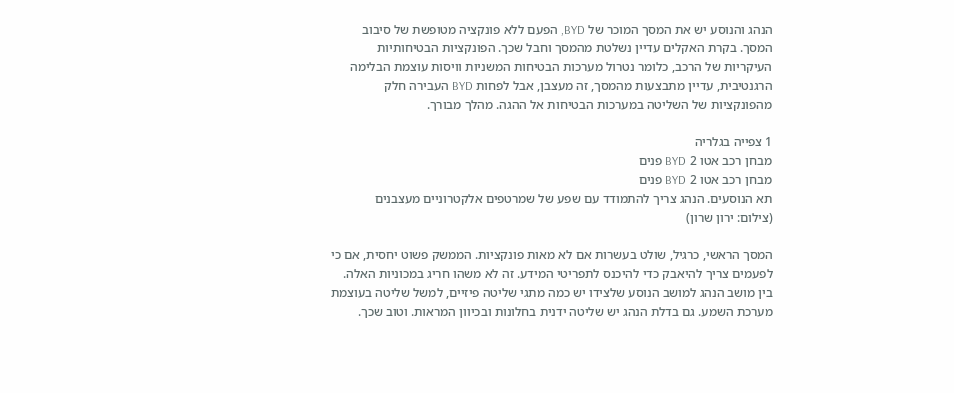הנהג והנוסע יש את המסך המוכר של BYD, הפעם ללא פונקציה מטופשת של סיבוב המסך. בקרת האקלים עדיין נשלטת מהמסך וחבל שכך. הפונקציות הבטיחותיות העיקריות של הרכב, כלומר נטרול מערכות הבטיחות המשניות וויסות עוצמת הבלימה הרגנטיבית, עדיין מתבצעות מהמסך, זה מעצבן, אבל לפחות BYD העבירה חלק מהפונקציות של השליטה במערכות הבטיחות אל ההגה. מהלך מבורך.

1 צפייה בגלריה
מבחן רכב אטו 2 BYD פנים
מבחן רכב אטו 2 BYD פנים
תא הנוסעים. הנהג צריך להתמודד עם שפע של שמרטפים אלקטרוניים מעצבנים
(צילום: ירון שרון)

המסך הראשי, כרגיל, שולט בעשרות אם לא מאות פונקציות. הממשק פשוט יחסית, אם כי לפעמים צריך להיאבק כדי להיכנס לתפריטי המידע. זה לא משהו חריג במכוניות האלה. בין מושב הנהג למושב הנוסע שלצידו יש כמה מתגי שליטה פיזיים, למשל שליטה בעוצמת מערכת השמע. גם בדלת הנהג יש שליטה ידנית בחלונות ובכיוון המראות. וטוב שכך.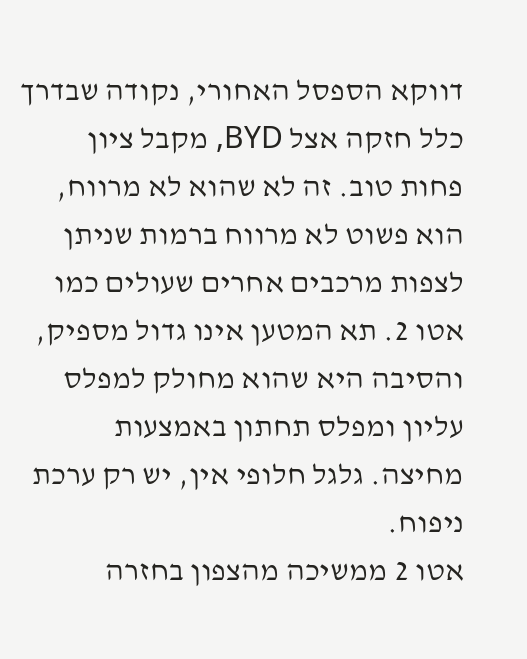דווקא הספסל האחורי, נקודה שבדרך כלל חזקה אצל BYD, מקבל ציון פחות טוב. זה לא שהוא לא מרווח, הוא פשוט לא מרווח ברמות שניתן לצפות מרכבים אחרים שעולים כמו אטו 2. תא המטען אינו גדול מספיק, והסיבה היא שהוא מחולק למפלס עליון ומפלס תחתון באמצעות מחיצה. גלגל חלופי אין, יש רק ערכת ניפוח.
אטו 2 ממשיכה מהצפון בחזרה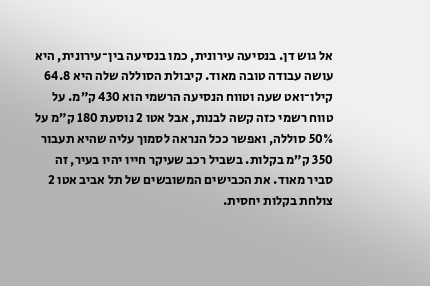אל גוש דן. בנסיעה עירונית, כמו בנסיעה בין־עירונית, היא עושה עבודה טובה מאוד. קיבולת הסוללה שלה היא 64.8 קילו־ואט שעה וטווח הנסיעה הרשמי הוא 430 ק”מ. על טווח רשמי כזה קשה לבנות, אבל אטו 2 נוסעת 180 ק”מ על 50% סוללה, ואפשר ככל הנראה לסמוך עליה שהיא תעבור 350 ק”מ בקלות. בשביל רכב שעיקר חייו יהיו בעיר, זה סביר מאוד. את הכבישים המשובשים של תל אביב אטו 2 צולחת בקלות יחסית.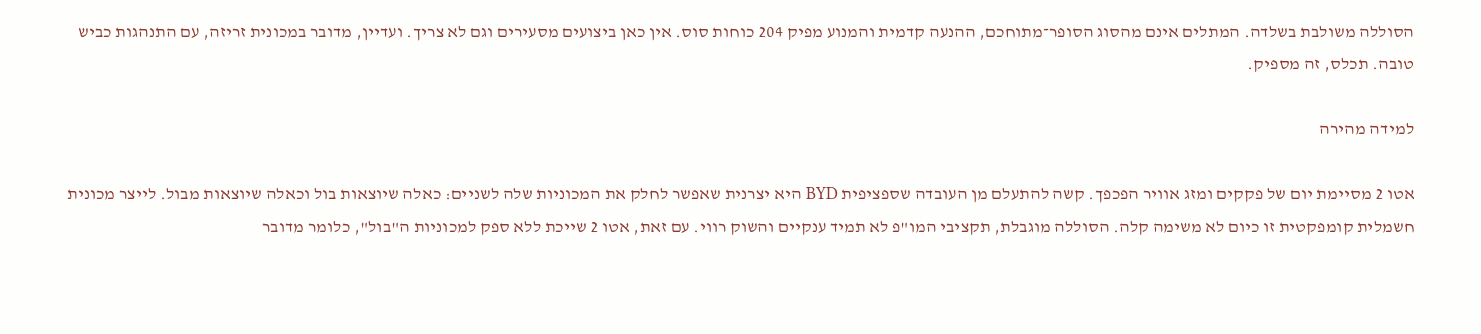הסוללה משולבת בשלדה. המתלים אינם מהסוג הסופר־מתוחכם, ההנעה קדמית והמנוע מפיק 204 כוחות סוס. אין כאן ביצועים מסעירים וגם לא צריך. ועדיין, מדובר במכונית זריזה, עם התנהגות כביש טובה. תכלס, זה מספיק.

למידה מהירה

אטו 2 מסיימת יום של פקקים ומזג אוויר הפכפך. קשה להתעלם מן העובדה שספציפית BYD היא יצרנית שאפשר לחלק את המכוניות שלה לשניים: כאלה שיוצאות בול וכאלה שיוצאות מבול. לייצר מכונית חשמלית קומפקטית זו כיום לא משימה קלה. הסוללה מוגבלת, תקציבי המו"פ לא תמיד ענקיים והשוק רווי. עם זאת, אטו 2 שייכת ללא ספק למכוניות ה"בול", כלומר מדובר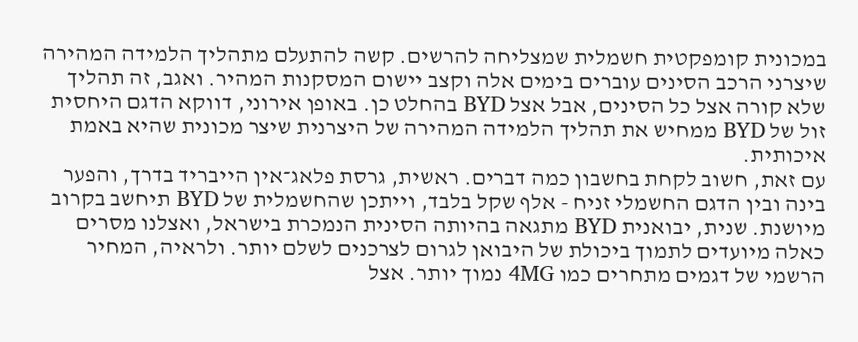במכונית קומפקטית חשמלית שמצליחה להרשים. קשה להתעלם מתהליך הלמידה המהירה שיצרני הרכב הסינים עוברים בימים אלה וקצב יישום המסקנות המהיר. ואגב, זה תהליך שלא קורה אצל כל הסינים, אבל אצל BYD בהחלט כן. באופן אירוני, דווקא הדגם היחסית זול של BYD ממחיש את תהליך הלמידה המהירה של היצרנית שיצר מכונית שהיא באמת איכותית.
עם זאת, חשוב לקחת בחשבון כמה דברים. ראשית, גרסת פלאג־אין הייבריד בדרך, והפער בינה ובין הדגם החשמלי זניח - אלף שקל בלבד, וייתכן שהחשמלית של BYD תיחשב בקרוב מיושנת. שנית, יבואנית BYD מתגאה בהיותה הסינית הנמכרת בישראל, ואצלנו מסרים כאלה מיועדים לתמוך ביכולת של היבואן לגרום לצרכנים לשלם יותר. ולראיה, המחיר הרשמי של דגמים מתחרים כמו 4MG נמוך יותר. אצל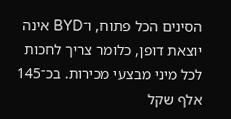הסינים הכל פתוח, ו־BYD אינה יוצאת דופן, כלומר צריך לחכות לכל מיני מבצעי מכירות. בכ־145 אלף שקל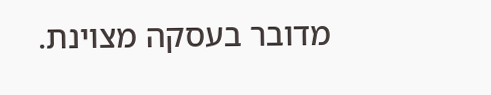מדובר בעסקה מצוינת.